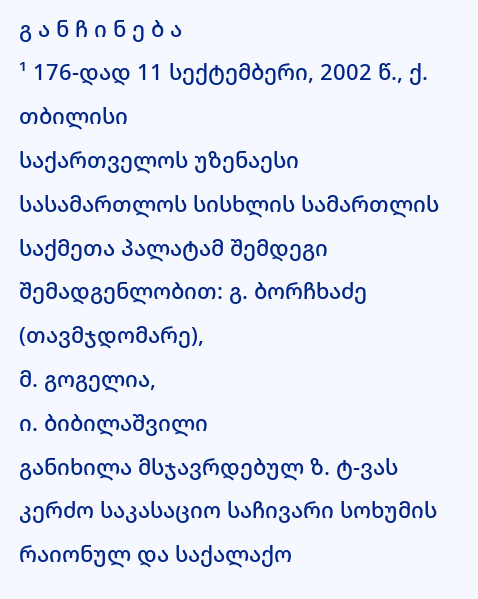გ ა ნ ჩ ი ნ ე ბ ა
¹ 176-დად 11 სექტემბერი, 2002 წ., ქ. თბილისი
საქართველოს უზენაესი სასამართლოს სისხლის სამართლის საქმეთა პალატამ შემდეგი შემადგენლობით: გ. ბორჩხაძე (თავმჯდომარე),
მ. გოგელია,
ი. ბიბილაშვილი
განიხილა მსჯავრდებულ ზ. ტ-ვას კერძო საკასაციო საჩივარი სოხუმის რაიონულ და საქალაქო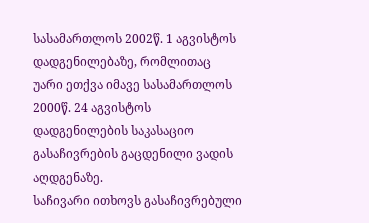სასამართლოს 2002წ. 1 აგვისტოს დადგენილებაზე, რომლითაც უარი ეთქვა იმავე სასამართლოს 2000წ. 24 აგვისტოს დადგენილების საკასაციო გასაჩივრების გაცდენილი ვადის აღდგენაზე.
საჩივარი ითხოვს გასაჩივრებული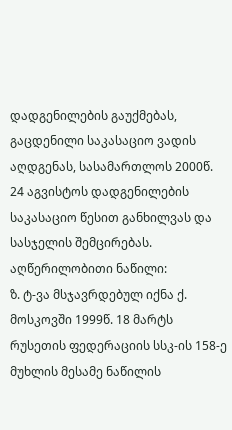დადგენილების გაუქმებას, გაცდენილი საკასაციო ვადის აღდგენას, სასამართლოს 2000წ. 24 აგვისტოს დადგენილების საკასაციო წესით განხილვას და სასჯელის შემცირებას.
აღწერილობითი ნაწილი:
ზ. ტ-ვა მსჯავრდებულ იქნა ქ. მოსკოვში 1999წ. 18 მარტს რუსეთის ფედერაციის სსკ-ის 158-ე მუხლის მესამე ნაწილის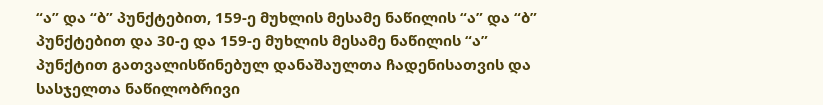“ა” და “ბ” პუნქტებით, 159-ე მუხლის მესამე ნაწილის “ა” და “ბ” პუნქტებით და 30-ე და 159-ე მუხლის მესამე ნაწილის “ა” პუნქტით გათვალისწინებულ დანაშაულთა ჩადენისათვის და სასჯელთა ნაწილობრივი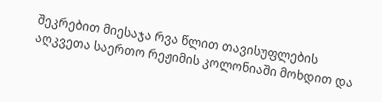შეკრებით მიესაჯა რვა წლით თავისუფლების აღკვეთა საერთო რეჟიმის კოლონიაში მოხდით და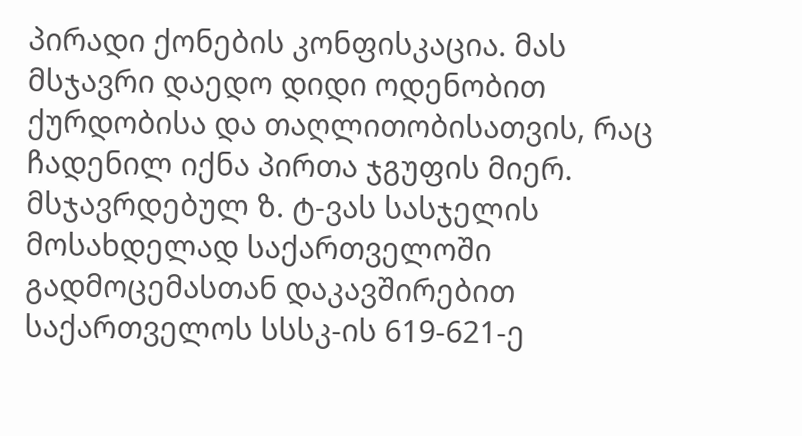პირადი ქონების კონფისკაცია. მას მსჯავრი დაედო დიდი ოდენობით ქურდობისა და თაღლითობისათვის, რაც ჩადენილ იქნა პირთა ჯგუფის მიერ.
მსჯავრდებულ ზ. ტ-ვას სასჯელის მოსახდელად საქართველოში გადმოცემასთან დაკავშირებით საქართველოს სსსკ-ის 619-621-ე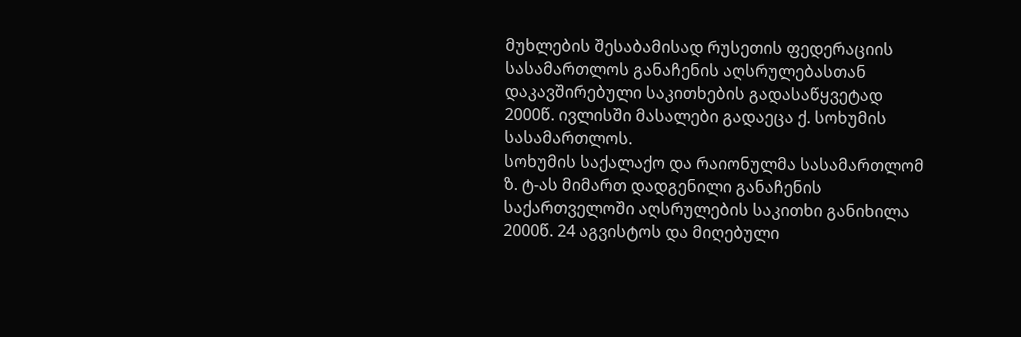მუხლების შესაბამისად რუსეთის ფედერაციის სასამართლოს განაჩენის აღსრულებასთან დაკავშირებული საკითხების გადასაწყვეტად 2000წ. ივლისში მასალები გადაეცა ქ. სოხუმის სასამართლოს.
სოხუმის საქალაქო და რაიონულმა სასამართლომ ზ. ტ-ას მიმართ დადგენილი განაჩენის საქართველოში აღსრულების საკითხი განიხილა 2000წ. 24 აგვისტოს და მიღებული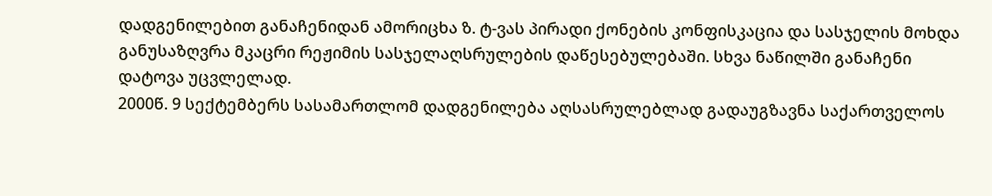დადგენილებით განაჩენიდან ამორიცხა ზ. ტ-ვას პირადი ქონების კონფისკაცია და სასჯელის მოხდა განუსაზღვრა მკაცრი რეჟიმის სასჯელაღსრულების დაწესებულებაში. სხვა ნაწილში განაჩენი დატოვა უცვლელად.
2000წ. 9 სექტემბერს სასამართლომ დადგენილება აღსასრულებლად გადაუგზავნა საქართველოს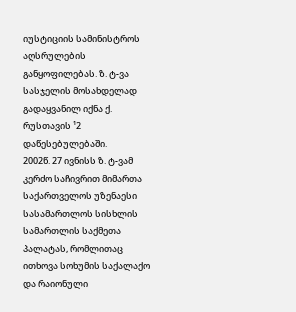იუსტიციის სამინისტროს აღსრულების განყოფილებას. ზ. ტ-ვა სასჯელის მოსახდელად გადაყვანილ იქნა ქ. რუსთავის ¹2 დაწესებულებაში.
2002წ. 27 ივნისს ზ. ტ-ვამ კერძო საჩივრით მიმართა საქართველოს უზენაესი სასამართლოს სისხლის სამართლის საქმეთა პალატას, რომლითაც ითხოვა სოხუმის საქალაქო და რაიონული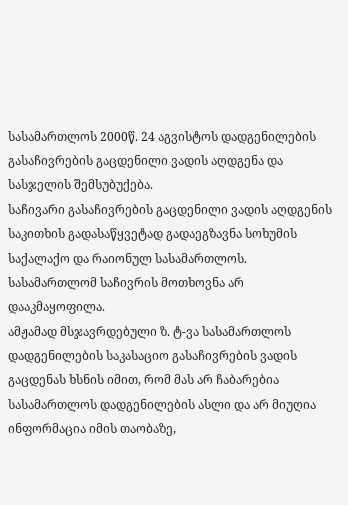სასამართლოს 2000წ. 24 აგვისტოს დადგენილების გასაჩივრების გაცდენილი ვადის აღდგენა და სასჯელის შემსუბუქება.
საჩივარი გასაჩივრების გაცდენილი ვადის აღდგენის საკითხის გადასაწყვეტად გადაეგზავნა სოხუმის საქალაქო და რაიონულ სასამართლოს. სასამართლომ საჩივრის მოთხოვნა არ დააკმაყოფილა.
ამჟამად მსჯავრდებული ზ. ტ-ვა სასამართლოს დადგენილების საკასაციო გასაჩივრების ვადის გაცდენას ხსნის იმით, რომ მას არ ჩაბარებია სასამართლოს დადგენილების ასლი და არ მიუღია ინფორმაცია იმის თაობაზე,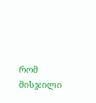რომ მისჯილი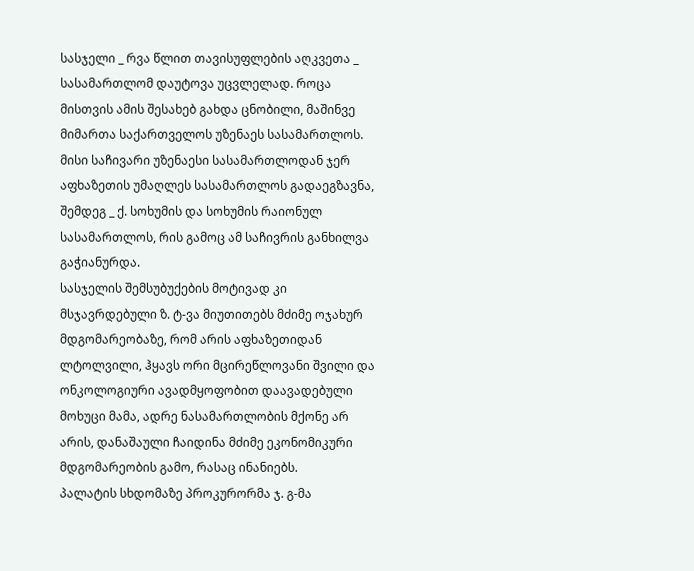სასჯელი _ რვა წლით თავისუფლების აღკვეთა _ სასამართლომ დაუტოვა უცვლელად. როცა მისთვის ამის შესახებ გახდა ცნობილი, მაშინვე მიმართა საქართველოს უზენაეს სასამართლოს. მისი საჩივარი უზენაესი სასამართლოდან ჯერ აფხაზეთის უმაღლეს სასამართლოს გადაეგზავნა, შემდეგ _ ქ. სოხუმის და სოხუმის რაიონულ სასამართლოს, რის გამოც ამ საჩივრის განხილვა გაჭიანურდა.
სასჯელის შემსუბუქების მოტივად კი მსჯავრდებული ზ. ტ-ვა მიუთითებს მძიმე ოჯახურ მდგომარეობაზე, რომ არის აფხაზეთიდან ლტოლვილი, ჰყავს ორი მცირეწლოვანი შვილი და ონკოლოგიური ავადმყოფობით დაავადებული მოხუცი მამა, ადრე ნასამართლობის მქონე არ არის, დანაშაული ჩაიდინა მძიმე ეკონომიკური მდგომარეობის გამო, რასაც ინანიებს.
პალატის სხდომაზე პროკურორმა ჯ. გ-მა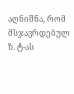აღნიშნა, რომ მსჯავრდებულ ზ. ტ-ას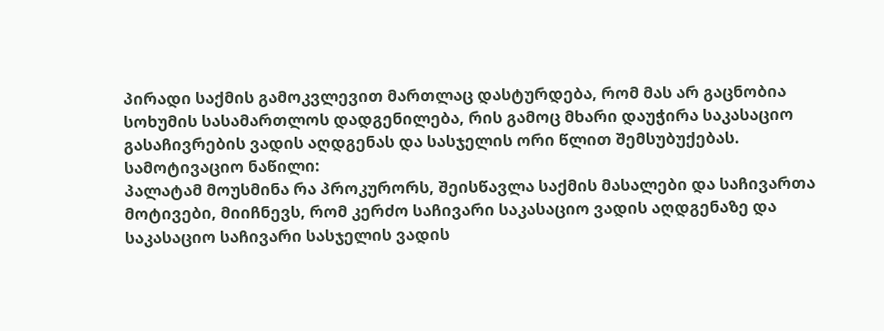პირადი საქმის გამოკვლევით მართლაც დასტურდება, რომ მას არ გაცნობია სოხუმის სასამართლოს დადგენილება, რის გამოც მხარი დაუჭირა საკასაციო გასაჩივრების ვადის აღდგენას და სასჯელის ორი წლით შემსუბუქებას.
სამოტივაციო ნაწილი:
პალატამ მოუსმინა რა პროკურორს, შეისწავლა საქმის მასალები და საჩივართა მოტივები, მიიჩნევს, რომ კერძო საჩივარი საკასაციო ვადის აღდგენაზე და საკასაციო საჩივარი სასჯელის ვადის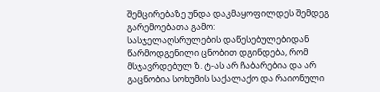შემცირებაზე უნდა დაკმაყოფილდეს შემდეგ გარემოებათა გამო:
სასჯელაღსრულების დაწესებულებიდან წარმოდგენილი ცნობით დგინდება, რომ მსჯავრდებულ ზ. ტ-ას არ ჩაბარებია და არ გაცნობია სოხუმის საქალაქო და რაიონული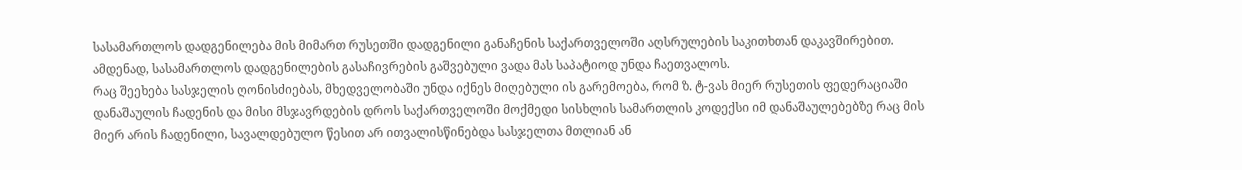სასამართლოს დადგენილება მის მიმართ რუსეთში დადგენილი განაჩენის საქართველოში აღსრულების საკითხთან დაკავშირებით. ამდენად, სასამართლოს დადგენილების გასაჩივრების გაშვებული ვადა მას საპატიოდ უნდა ჩაეთვალოს.
რაც შეეხება სასჯელის ღონისძიებას, მხედველობაში უნდა იქნეს მიღებული ის გარემოება, რომ ზ. ტ-ვას მიერ რუსეთის ფედერაციაში დანაშაულის ჩადენის და მისი მსჯავრდების დროს საქართველოში მოქმედი სისხლის სამართლის კოდექსი იმ დანაშაულებებზე რაც მის მიერ არის ჩადენილი, სავალდებულო წესით არ ითვალისწინებდა სასჯელთა მთლიან ან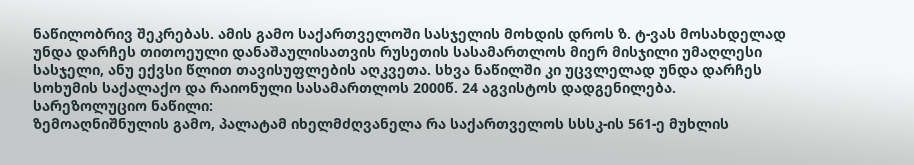ნაწილობრივ შეკრებას. ამის გამო საქართველოში სასჯელის მოხდის დროს ზ. ტ-ვას მოსახდელად უნდა დარჩეს თითოეული დანაშაულისათვის რუსეთის სასამართლოს მიერ მისჯილი უმაღლესი სასჯელი, ანუ ექვსი წლით თავისუფლების აღკვეთა. სხვა ნაწილში კი უცვლელად უნდა დარჩეს სოხუმის საქალაქო და რაიონული სასამართლოს 2000წ. 24 აგვისტოს დადგენილება.
სარეზოლუციო ნაწილი:
ზემოაღნიშნულის გამო, პალატამ იხელმძღვანელა რა საქართველოს სსსკ-ის 561-ე მუხლის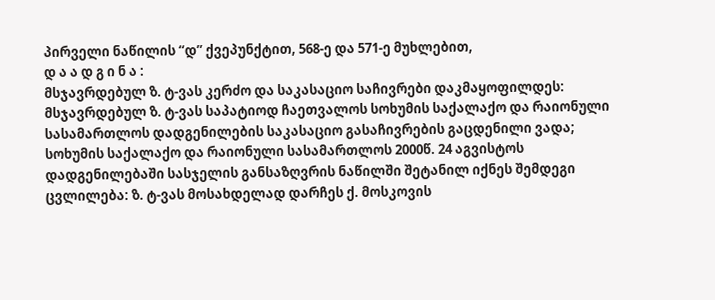პირველი ნაწილის “დ” ქვეპუნქტით, 568-ე და 571-ე მუხლებით,
დ ა ა დ გ ი ნ ა :
მსჯავრდებულ ზ. ტ-ვას კერძო და საკასაციო საჩივრები დაკმაყოფილდეს:
მსჯავრდებულ ზ. ტ-ვას საპატიოდ ჩაეთვალოს სოხუმის საქალაქო და რაიონული სასამართლოს დადგენილების საკასაციო გასაჩივრების გაცდენილი ვადა;
სოხუმის საქალაქო და რაიონული სასამართლოს 2000წ. 24 აგვისტოს დადგენილებაში სასჯელის განსაზღვრის ნაწილში შეტანილ იქნეს შემდეგი ცვლილება: ზ. ტ-ვას მოსახდელად დარჩეს ქ. მოსკოვის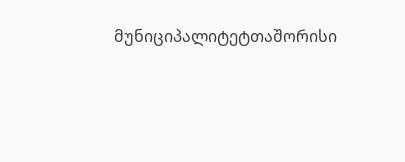მუნიციპალიტეტთაშორისი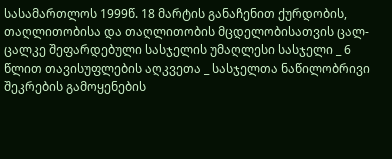სასამართლოს 1999წ. 18 მარტის განაჩენით ქურდობის, თაღლითობისა და თაღლითობის მცდელობისათვის ცალ-ცალკე შეფარდებული სასჯელის უმაღლესი სასჯელი _ 6 წლით თავისუფლების აღკვეთა _ სასჯელთა ნაწილობრივი შეკრების გამოყენების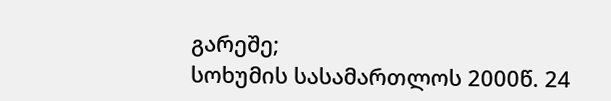გარეშე;
სოხუმის სასამართლოს 2000წ. 24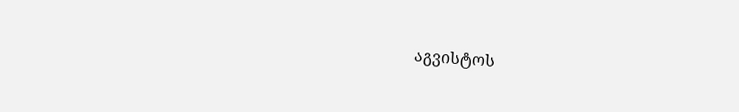აგვისტოს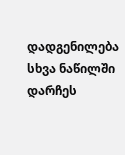დადგენილება სხვა ნაწილში დარჩეს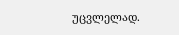უცვლელად.